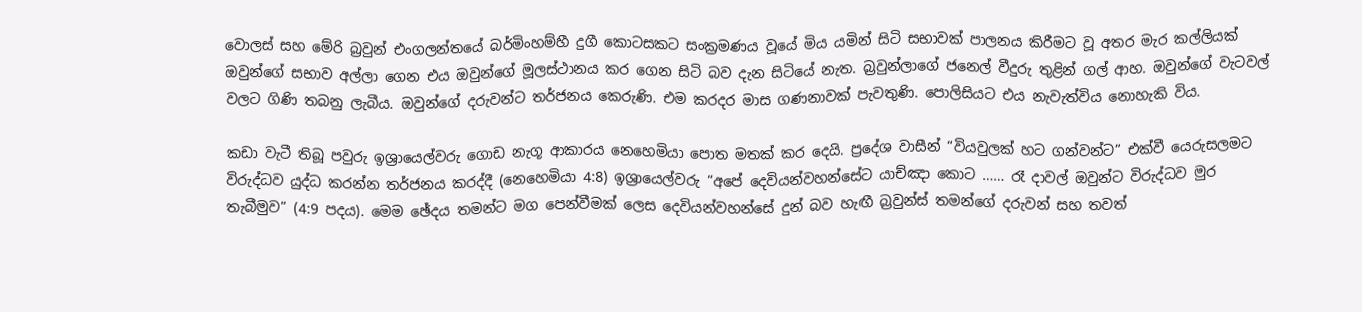වොලස් සහ මේරි බ්‍රවුන් එංගලන්තයේ බර්මිංහම්හී දුගී කොටසකට සංක්‍රමණය වූයේ මිය යමින් සිටි සභාවක් පාලනය කිරීමට වූ අතර මැර කල්ලියක් ඔවුන්ගේ සභාව අල්ලා ගෙන එය ඔවුන්ගේ මූලස්ථානය කර ගෙන සිටි බව දැන සිටියේ නැත. බ්‍රවුන්ලාගේ ජනෙල් වීදුරු තුළින් ගල් ආහ. ඔවුන්ගේ වැටවල් වලට ගිණි තබනු ලැබීය. ඔවුන්ගේ දරුවන්ට තර්ජනය කෙරුණි. එම කරදර මාස ගණනාවක් පැවතුණි. පොලිසියට එය නැවැත්විය නොහැකි විය.

කඩා වැටී තිබූ පවුරු ඉශ්‍රායෙල්වරු ගොඩ නැගූ ආකාරය නෙහෙමියා පොත මතක් කර දෙයි. ප්‍රදේශ වාසීන් “වියවුලක් හට ගන්වන්ට” එක්වී යෙරුසලමට විරුද්ධව යුද්ධ කරන්න තර්ජනය කරද්දී (නෙහෙමියා 4:8) ඉශ්‍රායෙල්වරු “අපේ දෙවියන්වහන්සේට යාච්ඤා කොට …… රෑ දාවල් ඔවුන්ට විරුද්ධව මුර තැබීමුව” (4:9 පදය). මෙම ඡේදය තමන්ට මග පෙන්වීමක් ලෙස දෙවියන්වහන්සේ දුන් බව හැඟී බ්‍රවුන්ස් තමන්ගේ දරුවන් සහ තවත්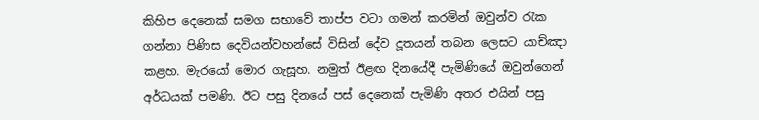කිහිප දෙනෙක් සමග සභාවේ තාප්ප වටා ගමන් කරමින් ඔවුන්ව රැක ගන්නා පිණිස දෙවියන්වහන්සේ විසින් දේව දූතයන් තබන ලෙසට යාච්ඤා කළහ. මැරයෝ මොර ගැසූහ. නමුත් ඊළඟ දිනයේදී පැමිණියේ ඔවුන්ගෙන් අර්ධයක් පමණි. ඊට පසු දිනයේ පස් දෙනෙක් පැමිණි අතර එයින් පසු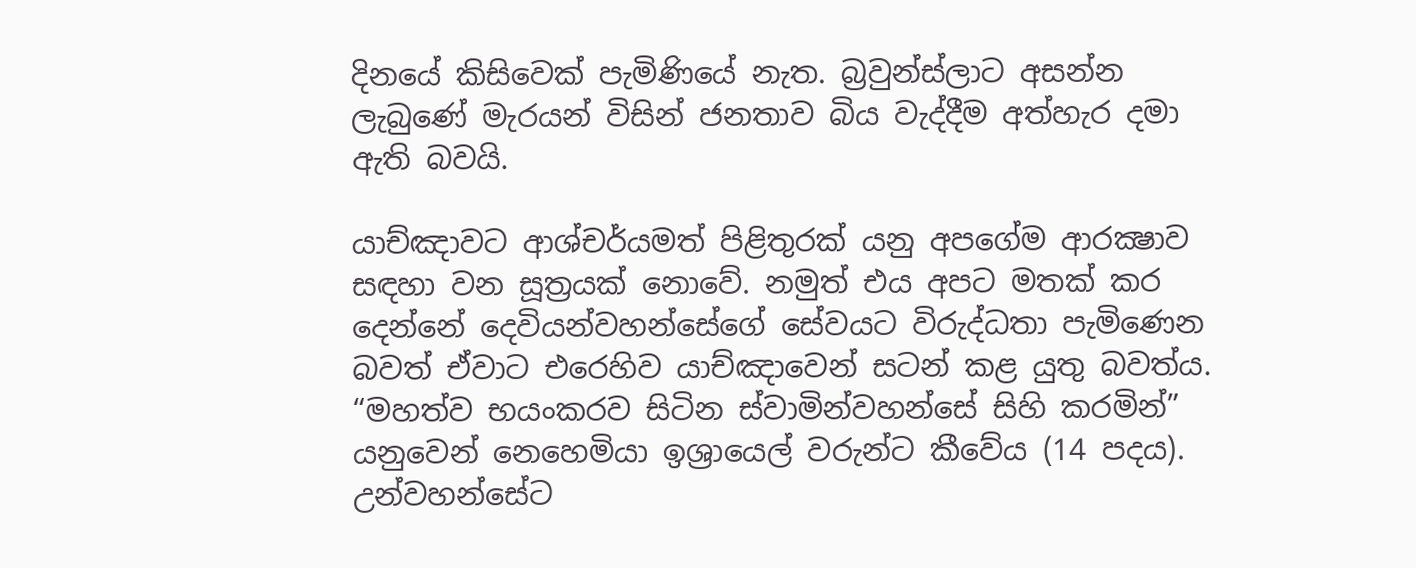දිනයේ කිසිවෙක් පැමිණියේ නැත. බ්‍රවුන්ස්ලාට අසන්න ලැබුණේ මැරයන් විසින් ජනතාව බිය වැද්දීම අත්හැර දමා ඇති බවයි.

යාච්ඤාවට ආශ්චර්යමත් පිළිතුරක් යනු අපගේම ආරක්‍ෂාව සඳහා වන සූත්‍රයක් නොවේ. නමුත් එය අපට මතක් කර දෙන්නේ දෙවියන්වහන්සේගේ සේවයට විරුද්ධතා පැමිණෙන බවත් ඒවාට එරෙහිව යාච්ඤාවෙන් සටන් කළ යුතු බවත්ය. “මහත්ව භයංකරව සිටින ස්වාමින්වහන්සේ සිහි කරමින්” යනුවෙන් නෙහෙමියා ඉශ්‍රායෙල් වරුන්ට කීවේය (14 පදය). උන්වහන්සේට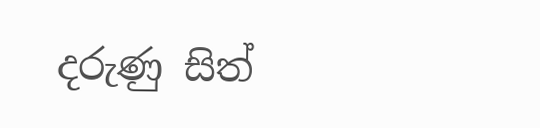දරුණු සිත්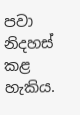පවා නිදහස් කළ හැකිය.